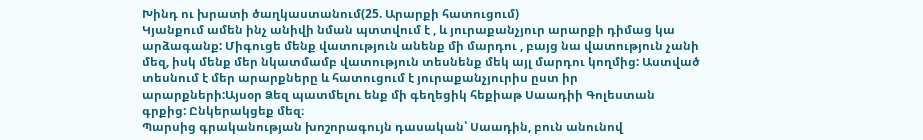Խինդ ու խրատի ծաղկաստանում(25. Արարքի հատուցում)
Կյանքում ամեն ինչ անիվի նման պտտվում է , և յուրաքանչյուր արարքի դիմաց կա արձագանք: Միգուցե մենք վատություն անենք մի մարդու , բայց նա վատություն չանի մեզ, իսկ մենք մեր նկատմամբ վատություն տեսնենք մեկ այլ մարդու կողմից: Աստված տեսնում է մեր արարքները և հատուցում է յուրաքանչյուրիս ըստ իր արարքների:Այսօր Ձեզ պատմելու ենք մի գեղեցիկ հեքիաթ Սաադիի Գոլեստան գրքից: Ընկերակցեք մեզ։
Պարսից գրականության խոշորագույն դասական՝ Սաադին, բուն անունով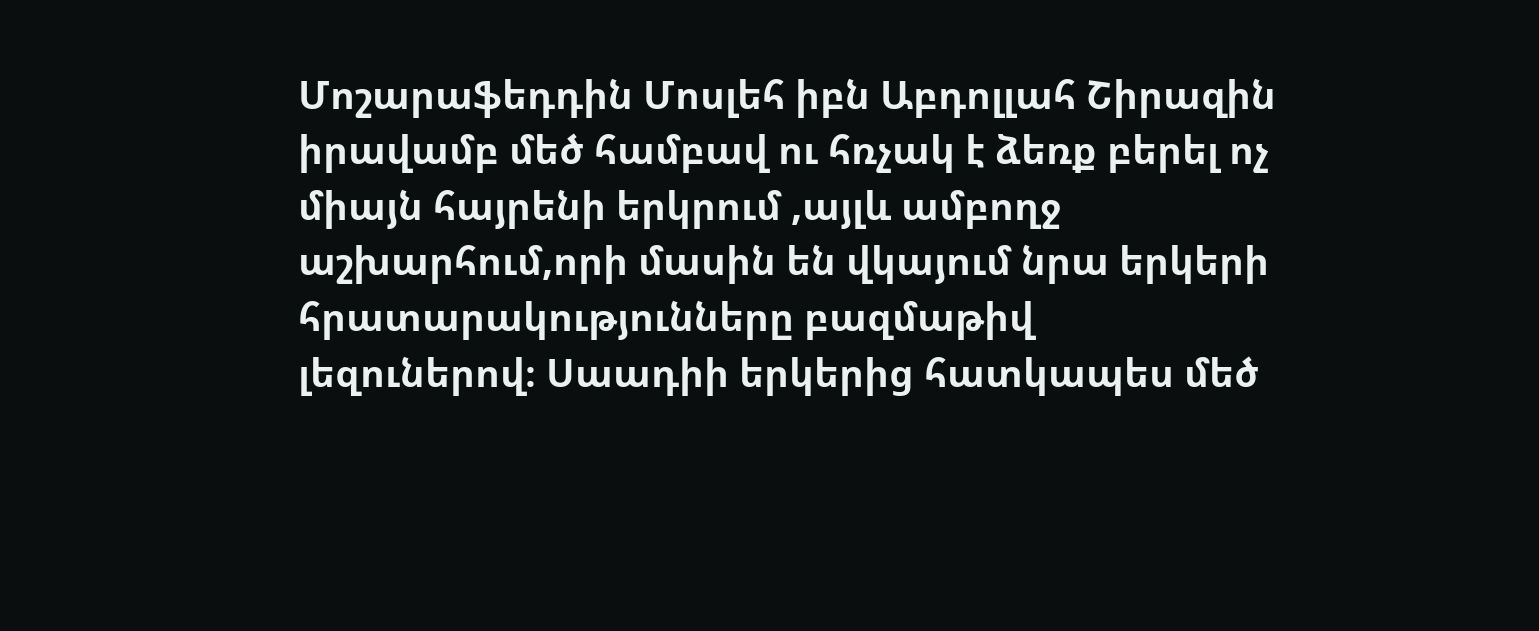Մոշարաֆեդդին Մոսլեհ իբն Աբդոլլահ Շիրազին իրավամբ մեծ համբավ ու հռչակ է ձեռք բերել ոչ միայն հայրենի երկրում ,այլև ամբողջ աշխարհում,որի մասին են վկայում նրա երկերի հրատարակությունները բազմաթիվ լեզուներով։ Սաադիի երկերից հատկապես մեծ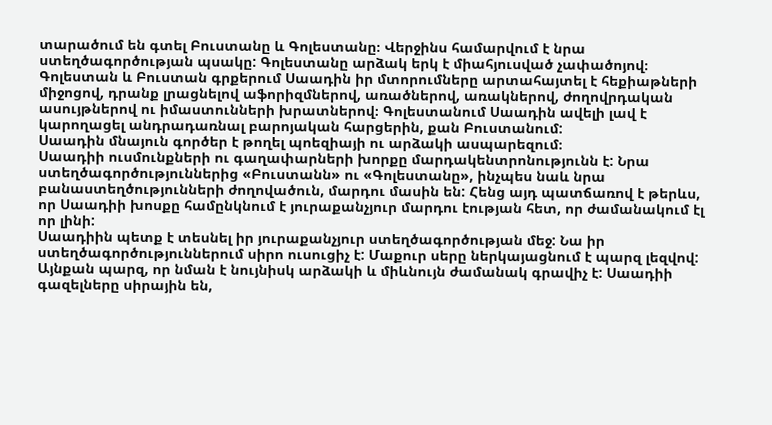տարածում են գտել Բուստանը և Գոլեստանը։ Վերջինս համարվում է նրա ստեղծագործության պսակը: Գոլեստանը արձակ երկ է միահյուսված չափածոյով։ Գոլեստան և Բուստան գրքերում Սաադին իր մտորումները արտահայտել է հեքիաթների միջոցով, դրանք լրացնելով աֆորիզմներով, առածներով, առակներով, ժողովրդական ասույթներով ու իմաստունների խրատներով։ Գոլեստանում Սաադին ավելի լավ է կարողացել անդրադառնալ բարոյական հարցերին, քան Բուստանում:
Սաադին մնայուն գործեր է թողել պոեզիայի ու արձակի ասպարեզում։
Սաադիի ուսմունքների ու գաղափարների խորքը մարդակենտրոնությունն է: Նրա ստեղծագործություններից «Բուստանն» ու «Գոլեստանը», ինչպես նաև նրա բանաստեղծությունների ժողովածուն, մարդու մասին են: Հենց այդ պատճառով է թերևս, որ Սաադիի խոսքը համընկնում է յուրաքանչյուր մարդու էության հետ, որ ժամանակում էլ որ լինի:
Սաադիին պետք է տեսնել իր յուրաքանչյուր ստեղծագործության մեջ: Նա իր ստեղծագործություններում սիրո ուսուցիչ է: Մաքուր սերը ներկայացնում է պարզ լեզվով: Այնքան պարզ, որ նման է նույնիսկ արձակի և միևնույն ժամանակ գրավիչ է: Սաադիի գազելները սիրային են,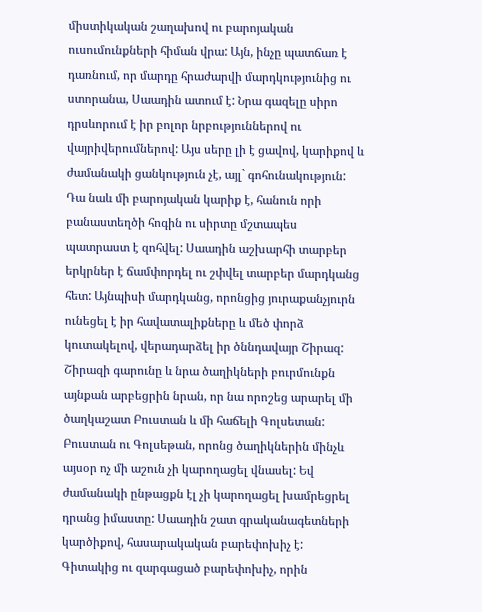միստիկական շաղախով ու բարոյական ուսումունքների հիման վրա: Այն, ինչը պատճառ է դառնում, որ մարդը հրաժարվի մարդկությունից ու ստորանա, Սաադին ատում է: Նրա գազելը սիրո դրսևորում է իր բոլոր նրբություններով ու վայրիվերումներով: Այս սերը լի է ցավով, կարիքով և ժամանակի ցանկություն չէ, այլ` գոհունակություն: Դա նաև մի բարոյական կարիք է, հանուն որի բանաստեղծի հոգին ու սիրտը մշտապես պատրաստ է զոհվել: Սաադին աշխարհի տարբեր երկրներ է ճամփորդել ու շփվել տարբեր մարդկանց հետ: Այնպիսի մարդկանց, որոնցից յուրաքանչյուրն ունեցել է իր հավատալիքները և մեծ փորձ կուտակելով, վերադարձել իր ծննդավայր Շիրազ: Շիրազի գարունը և նրա ծաղիկների բուրմունքն այնքան արբեցրին նրան, որ նա որոշեց արարել մի ծաղկաշատ Բուստան և մի հաճելի Գոլսետան: Բուստան ու Գոլսեթան, որոնց ծաղիկներին մինչև այսօր ոչ մի աշուն չի կարողացել վնասել: Եվ ժամանակի ընթացքն էլ չի կարողացել խամրեցրել դրանց իմաստը: Սաադին շատ գրականագետների կարծիքով, հասարակական բարեփոխիչ է: Գիտակից ու զարգացած բարեփոխիչ, որին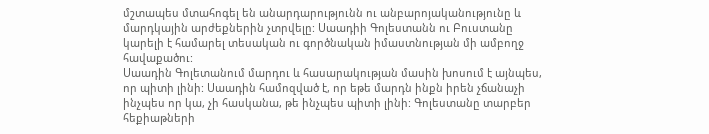մշտապես մտահոգել են անարդարությունն ու անբարոյականությունը և մարդկային արժեքներին չտրվելը: Սաադիի Գոլեստանն ու Բուստանը կարելի է համարել տեսական ու գործնական իմաստնության մի ամբողջ հավաքածու:
Սաադին Գոլետանում մարդու և հասարակության մասին խոսում է այնպես, որ պիտի լինի: Սաադին համոզված է, որ եթե մարդն ինքն իրեն չճանաչի ինչպես որ կա, չի հասկանա, թե ինչպես պիտի լինի: Գոլեստանը տարբեր հեքիաթների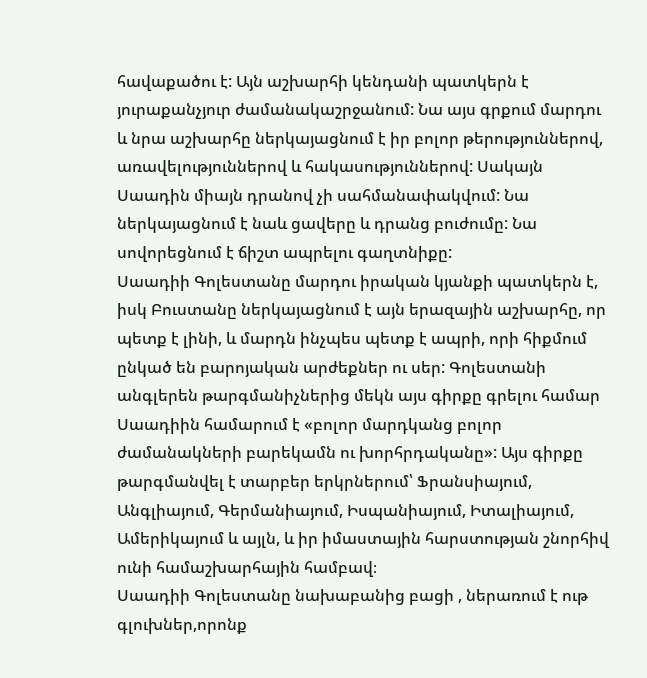հավաքածու է: Այն աշխարհի կենդանի պատկերն է յուրաքանչյուր ժամանակաշրջանում: Նա այս գրքում մարդու և նրա աշխարհը ներկայացնում է իր բոլոր թերություններով, առավելություններով և հակասություններով: Սակայն Սաադին միայն դրանով չի սահմանափակվում: Նա ներկայացնում է նաև ցավերը և դրանց բուժումը: Նա սովորեցնում է ճիշտ ապրելու գաղտնիքը:
Սաադիի Գոլեստանը մարդու իրական կյանքի պատկերն է, իսկ Բուստանը ներկայացնում է այն երազային աշխարհը, որ պետք է լինի, և մարդն ինչպես պետք է ապրի, որի հիքմում ընկած են բարոյական արժեքներ ու սեր: Գոլեստանի անգլերեն թարգմանիչներից մեկն այս գիրքը գրելու համար Սաադիին համարում է «բոլոր մարդկանց բոլոր ժամանակների բարեկամն ու խորհրդականը»: Այս գիրքը թարգմանվել է տարբեր երկրներում՝ Ֆրանսիայում, Անգլիայում, Գերմանիայում, Իսպանիայում, Իտալիայում, Ամերիկայում և այլն, և իր իմաստային հարստության շնորհիվ ունի համաշխարհային համբավ։
Սաադիի Գոլեստանը նախաբանից բացի , ներառում է ութ գլուխներ,որոնք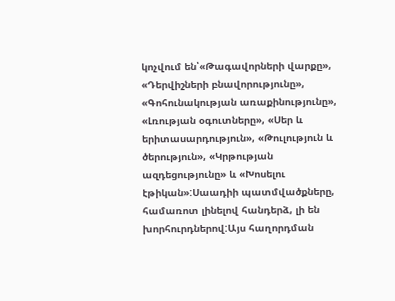կոչվում են՝«Թագավորների վարքը», «Դերվիշների բնավորությունը», «Գոհունակության առաքինությունը», «Լռության օգուտները», «Սեր և երիտասարդություն», «Թուլություն և ծերություն», «Կրթության ազդեցությունը» և «Խոսելու էթիկան»:Սաադիի պատմվածքները, համառոտ լինելով հանդերձ, լի են խորհուրդներով:Այս հաղորդման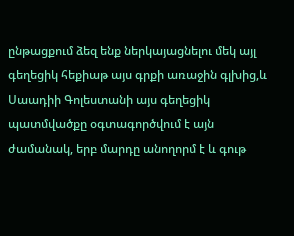ընթացքում ձեզ ենք ներկայացնելու մեկ այլ գեղեցիկ հեքիաթ այս գրքի առաջին գլխից,և Սաադիի Գոլեստանի այս գեղեցիկ պատմվածքը օգտագործվում է այն ժամանակ, երբ մարդը անողորմ է և գութ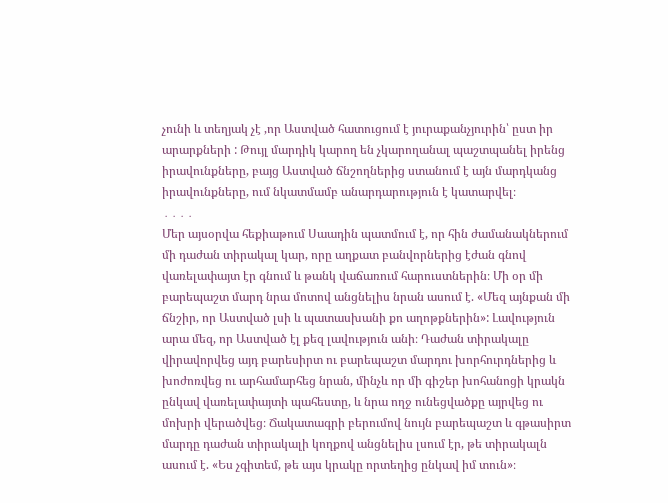չունի և տեղյակ չէ ,որ Աստված հատուցում է յուրաքանչյուրին՝ ըստ իր արարքների : Թույլ մարդիկ կարող են չկարողանալ պաշտպանել իրենց իրավունքները, բայց Աստված ճնշողներից ստանում է այն մարդկանց իրավունքները, ում նկատմամբ անարդարություն է կատարվել։
․․․․
Մեր այսօրվա հեքիաթում Սաադին պատմում է, որ հին ժամանակներում մի դաժան տիրակալ կար, որը աղքատ բանվորներից էժան գնով վառելափայտ էր գնում և թանկ վաճառում հարուստներին։ Մի օր մի բարեպաշտ մարդ նրա մոտով անցնելիս նրան ասում է. «Մեզ այնքան մի ճնշիր, որ Աստված լսի և պատասխանի քո աղոթքներին»: Լավություն արա մեզ, որ Աստված էլ քեզ լավություն անի։ Դաժան տիրակալը վիրավորվեց այդ բարեսիրտ ու բարեպաշտ մարդու խորհուրդներից և խոժոռվեց ու արհամարհեց նրան, մինչև որ մի գիշեր խոհանոցի կրակն ընկավ վառելափայտի պահեստը, և նրա ողջ ունեցվածքը այրվեց ու մոխրի վերածվեց։ Ճակատագրի բերումով նույն բարեպաշտ և գթասիրտ մարդը դաժան տիրակալի կողքով անցնելիս լսում էր, թե տիրակալն ասում է. «Ես չգիտեմ, թե այս կրակը որտեղից ընկավ իմ տուն»։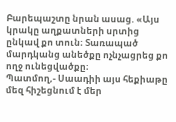Բարեպաշտը նրան ասաց. «Այս կրակը աղքատների սրտից ընկավ քո տուն։ Տառապած մարդկանց անեծքը ոչնչացրեց քո ողջ ունեցվածքը։
Պատմող,- Սաադիի այս հեքիաթը մեզ հիշեցնում է մեր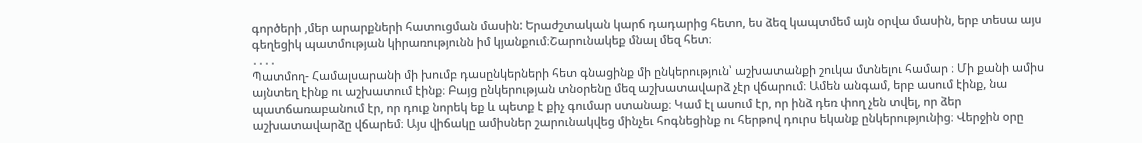գործերի ,մեր արարքների հատուցման մասին: Երաժշտական կարճ դադարից հետո, ես ձեզ կապտմեմ այն օրվա մասին, երբ տեսա այս գեղեցիկ պատմության կիրառությունն իմ կյանքում։Շարունակեք մնալ մեզ հետ։
․․․․
Պատմող- Համալսարանի մի խումբ դասընկերների հետ գնացինք մի ընկերություն՝ աշխատանքի շուկա մտնելու համար ։ Մի քանի ամիս այնտեղ էինք ու աշխատում էինք։ Բայց ընկերության տնօրենը մեզ աշխատավարձ չէր վճարում։ Ամեն անգամ, երբ ասում էինք, նա պատճառաբանում էր, որ դուք նորեկ եք և պետք է քիչ գումար ստանաք։ Կամ էլ ասում էր, որ ինձ դեռ փող չեն տվել, որ ձեր աշխատավարձը վճարեմ։ Այս վիճակը ամիսներ շարունակվեց մինչեւ հոգնեցինք ու հերթով դուրս եկանք ընկերությունից։ Վերջին օրը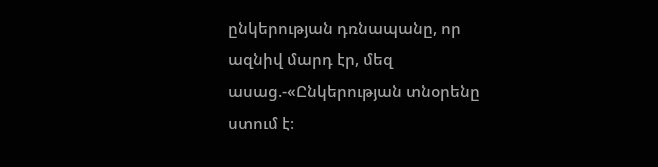ընկերության դռնապանը, որ ազնիվ մարդ էր, մեզ ասաց.-«Ընկերության տնօրենը ստում է։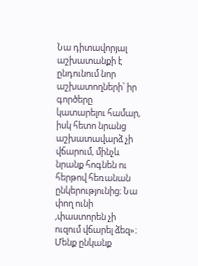Նա դիտավորյալ աշխատանքի է ընդունում նոր աշխատողների՝ իր գործերը կատարելու համար, իսկ հետո նրանց աշխատավարձ չի վճարում, մինչև նրանք հոգնեն ու հերթով հեռանան ընկերությունից։ Նա փող ունի ,փաստորեն չի ուզում վճարել ձեզ»։
Մենք ընկանք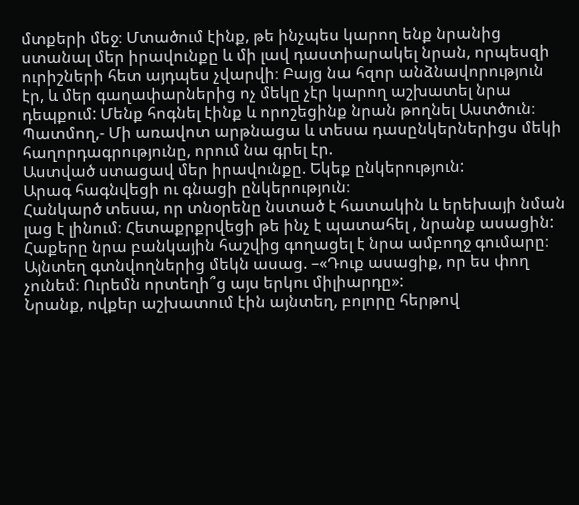մտքերի մեջ։ Մտածում էինք, թե ինչպես կարող ենք նրանից ստանալ մեր իրավունքը և մի լավ դաստիարակել նրան, որպեսզի ուրիշների հետ այդպես չվարվի։ Բայց նա հզոր անձնավորություն էր, և մեր գաղափարներից ոչ մեկը չէր կարող աշխատել նրա դեպքում: Մենք հոգնել էինք և որոշեցինք նրան թողնել Աստծուն։
Պատմող,- Մի առավոտ արթնացա և տեսա դասընկերներիցս մեկի հաղորդագրությունը, որում նա գրել էր.
Աստված ստացավ մեր իրավունքը. Եկեք ընկերություն:
Արագ հագնվեցի ու գնացի ընկերություն։
Հանկարծ տեսա, որ տնօրենը նստած է հատակին և երեխայի նման լաց է լինում։ Հետաքրքրվեցի թե ինչ է պատահել , նրանք ասացին:
Հաքերը նրա բանկային հաշվից գողացել է նրա ամբողջ գումարը։
Այնտեղ գտնվողներից մեկն ասաց. –«Դուք ասացիք, որ ես փող չունեմ։ Ուրեմն որտեղի՞ց այս երկու միլիարդը»:
Նրանք, ովքեր աշխատում էին այնտեղ, բոլորը հերթով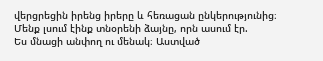վերցրեցին իրենց իրերը և հեռացան ընկերությունից։ Մենք լսում էինք տնօրենի ձայնը, որն ասում էր.
Ես մնացի անփող ու մենակ։ Աստված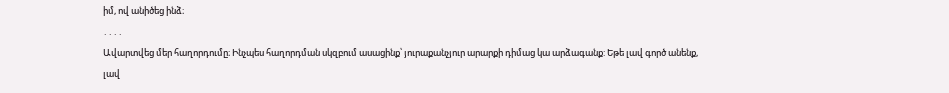իմ, ով անիծեց ինձ։
․․․․
Ավարտվեց մեր հաղորդումը։ Ինչպես հաղորդման սկզբում ասացինք՝ յուրաքանչյուր արարքի դիմաց կա արձագանք: Եթե լավ գործ անենք, լավ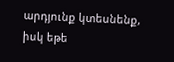արդյունք կտեսնենք, իսկ եթե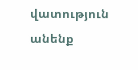վատություն անենք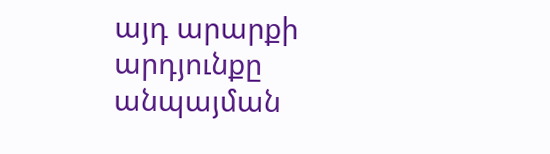այդ արարքի արդյունքը անպայման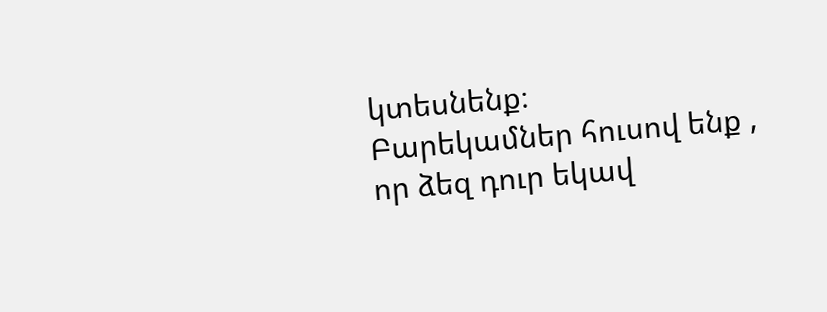կտեսնենք։
Բարեկամներ հուսով ենք , որ ձեզ դուր եկավ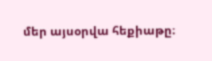մեր այսօրվա հեքիաթը։